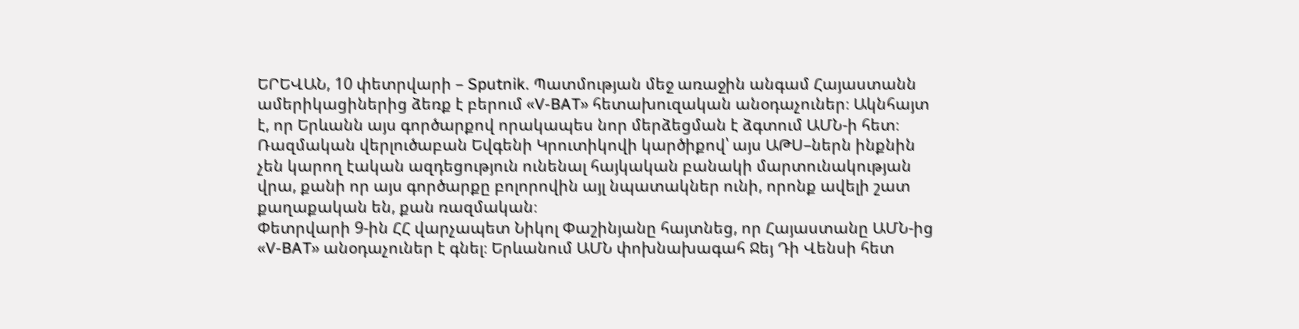ԵՐԵՎԱՆ, 10 փետրվարի – Sputnik. Պատմության մեջ առաջին անգամ Հայաստանն ամերիկացիներից ձեռք է բերում «V-BAT» հետախուզական անօդաչուներ։ Ակնհայտ է, որ Երևանն այս գործարքով որակապես նոր մերձեցման է ձգտում ԱՄՆ-ի հետ։ Ռազմական վերլուծաբան Եվգենի Կրուտիկովի կարծիքով՝ այս ԱԹՍ–ներն ինքնին չեն կարող էական ազդեցություն ունենալ հայկական բանակի մարտունակության վրա, քանի որ այս գործարքը բոլորովին այլ նպատակներ ունի, որոնք ավելի շատ քաղաքական են, քան ռազմական։
Փետրվարի 9-ին ՀՀ վարչապետ Նիկոլ Փաշինյանը հայտնեց, որ Հայաստանը ԱՄՆ-ից «V-BAT» անօդաչուներ է գնել։ Երևանում ԱՄՆ փոխնախագահ Ջեյ Դի Վենսի հետ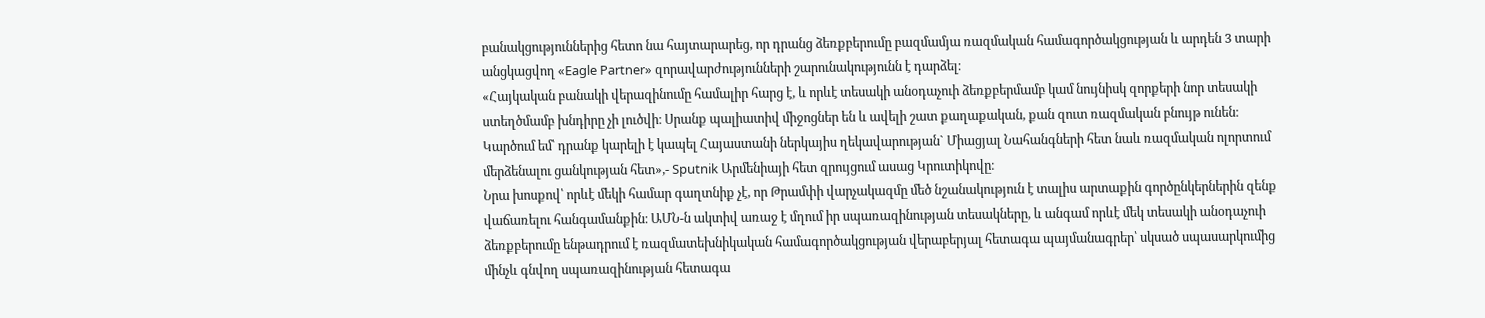բանակցություններից հետո նա հայտարարեց, որ դրանց ձեռքբերումը բազմամյա ռազմական համագործակցության և արդեն 3 տարի անցկացվող «Eagle Partner» զորավարժությունների շարունակությունն է դարձել։
«Հայկական բանակի վերազինումը համալիր հարց է, և որևէ տեսակի անօդաչուի ձեռքբերմամբ կամ նույնիսկ զորքերի նոր տեսակի ստեղծմամբ խնդիրը չի լուծվի։ Սրանք պալիատիվ միջոցներ են և ավելի շատ քաղաքական, քան զուտ ռազմական բնույթ ունեն։ Կարծում եմ՝ դրանք կարելի է կապել Հայաստանի ներկայիս ղեկավարության` Միացյալ Նահանգների հետ նաև ռազմական ոլորտում մերձենալու ցանկության հետ»,- Sputnik Արմենիայի հետ զրույցում ասաց Կրուտիկովը։
Նրա խոսքով՝ որևէ մեկի համար գաղտնիք չէ, որ Թրամփի վարչակազմը մեծ նշանակություն է տալիս արտաքին գործընկերներին զենք վաճառելու հանգամանքին։ ԱՄՆ-ն ակտիվ առաջ է մղում իր սպառազինության տեսակները, և անգամ որևէ մեկ տեսակի անօդաչուի ձեռքբերումը ենթադրում է ռազմատեխնիկական համագործակցության վերաբերյալ հետագա պայմանագրեր՝ սկսած սպասարկումից մինչև գնվող սպառազինության հետագա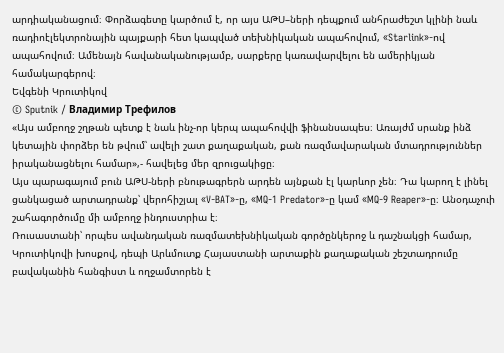արդիականացում։ Փորձագետը կարծում է, որ այս ԱԹՍ–ների դեպքում անհրաժեշտ կլինի նաև ռադիոէլեկտրոնային պայքարի հետ կապված տեխնիկական ապահովում, «Starlink»-ով ապահովում։ Ամենայն հավանականությամբ, սարքերը կառավարվելու են ամերիկյան համակարգերով։
Եվգենի Կրուտիկով
© Sputnik / Владимир Трефилов
«Այս ամբողջ շղթան պետք է նաև ինչ-որ կերպ ապահովվի ֆինանսապես։ Առայժմ սրանք ինձ կետային փորձեր են թվում՝ ավելի շատ քաղաքական, քան ռազմավարական մտադրություններ իրականացնելու համար»,- հավելեց մեր զրուցակիցը։
Այս պարագայում բուն ԱԹՍ-ների բնութագրերն արդեն այնքան էլ կարևոր չեն։ Դա կարող է լինել ցանկացած արտադրանք՝ վերոհիշյալ «V-BAT»-ը, «MQ-1 Predator»-ը կամ «MQ-9 Reaper»-ը։ Անօդաչուի շահագործումը մի ամբողջ ինդուստրիա է։
Ռուսաստանի՝ որպես ավանդական ռազմատեխնիկական գործընկերոջ և դաշնակցի համար, Կրուտիկովի խոսքով, դեպի Արևմուտք Հայաստանի արտաքին քաղաքական շեշտադրումը բավականին հանգիստ և ողջամտորեն է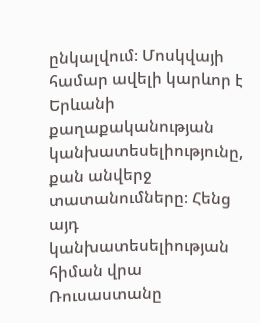ընկալվում։ Մոսկվայի համար ավելի կարևոր է Երևանի քաղաքականության կանխատեսելիությունը, քան անվերջ տատանումները։ Հենց այդ կանխատեսելիության հիման վրա Ռուսաստանը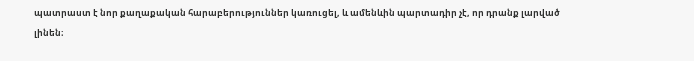պատրաստ է նոր քաղաքական հարաբերություններ կառուցել, և ամենևին պարտադիր չէ, որ դրանք լարված լինեն։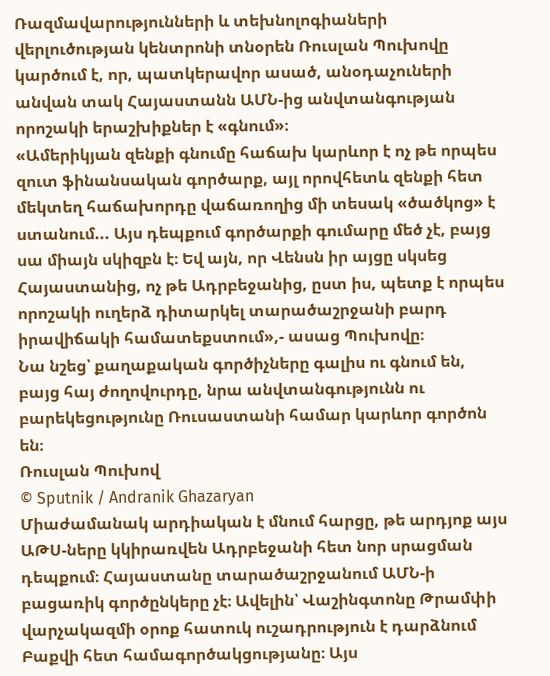Ռազմավարությունների և տեխնոլոգիաների վերլուծության կենտրոնի տնօրեն Ռուսլան Պուխովը կարծում է, որ, պատկերավոր ասած, անօդաչուների անվան տակ Հայաստանն ԱՄՆ-ից անվտանգության որոշակի երաշխիքներ է «գնում»։
«Ամերիկյան զենքի գնումը հաճախ կարևոր է ոչ թե որպես զուտ ֆինանսական գործարք, այլ որովհետև զենքի հետ մեկտեղ հաճախորդը վաճառողից մի տեսակ «ծածկոց» է ստանում... Այս դեպքում գործարքի գումարը մեծ չէ, բայց սա միայն սկիզբն է։ Եվ այն, որ Վենսն իր այցը սկսեց Հայաստանից, ոչ թե Ադրբեջանից, ըստ իս, պետք է որպես որոշակի ուղերձ դիտարկել տարածաշրջանի բարդ իրավիճակի համատեքստում»,- ասաց Պուխովը։
Նա նշեց՝ քաղաքական գործիչները գալիս ու գնում են, բայց հայ ժողովուրդը, նրա անվտանգությունն ու բարեկեցությունը Ռուսաստանի համար կարևոր գործոն են։
Ռուսլան Պուխով
© Sputnik / Andranik Ghazaryan
Միաժամանակ արդիական է մնում հարցը, թե արդյոք այս ԱԹՍ-ները կկիրառվեն Ադրբեջանի հետ նոր սրացման դեպքում։ Հայաստանը տարածաշրջանում ԱՄՆ-ի բացառիկ գործընկերը չէ։ Ավելին՝ Վաշինգտոնը Թրամփի վարչակազմի օրոք հատուկ ուշադրություն է դարձնում Բաքվի հետ համագործակցությանը։ Այս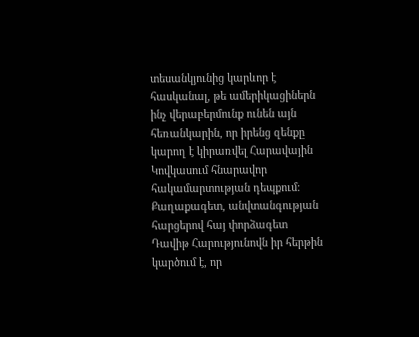տեսանկյունից կարևոր է հասկանալ, թե ամերիկացիներն ինչ վերաբերմունք ունեն այն հեռանկարին, որ իրենց զենքը կարող է կիրառվել Հարավային Կովկասում հնարավոր հակամարտության դեպքում։
Քաղաքագետ, անվտանգության հարցերով հայ փորձագետ Դավիթ Հարությունովն իր հերթին կարծում է, որ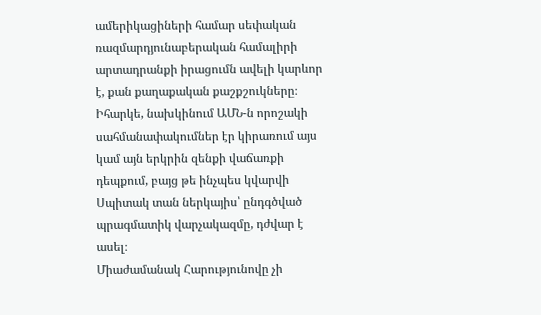ամերիկացիների համար սեփական ռազմարդյունաբերական համալիրի արտադրանքի իրացումն ավելի կարևոր է, քան քաղաքական քաշքշուկները։ Իհարկե, նախկինում ԱՄՆ-ն որոշակի սահմանափակումներ էր կիրառում այս կամ այն երկրին զենքի վաճառքի դեպքում, բայց թե ինչպես կվարվի Սպիտակ տան ներկայիս՝ ընդգծված պրագմատիկ վարչակազմը, դժվար է ասել։
Միաժամանակ Հարությունովը չի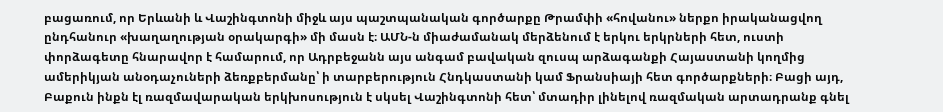բացառում, որ Երևանի և Վաշինգտոնի միջև այս պաշտպանական գործարքը Թրամփի «հովանու» ներքո իրականացվող ընդհանուր «խաղաղության օրակարգի» մի մասն է։ ԱՄՆ-ն միաժամանակ մերձենում է երկու երկրների հետ, ուստի փորձագետը հնարավոր է համարում, որ Ադրբեջանն այս անգամ բավական զուսպ արձագանքի Հայաստանի կողմից ամերիկյան անօդաչուների ձեռքբերմանը՝ ի տարբերություն Հնդկաստանի կամ Ֆրանսիայի հետ գործարքների։ Բացի այդ, Բաքուն ինքն էլ ռազմավարական երկխոսություն է սկսել Վաշինգտոնի հետ՝ մտադիր լինելով ռազմական արտադրանք գնել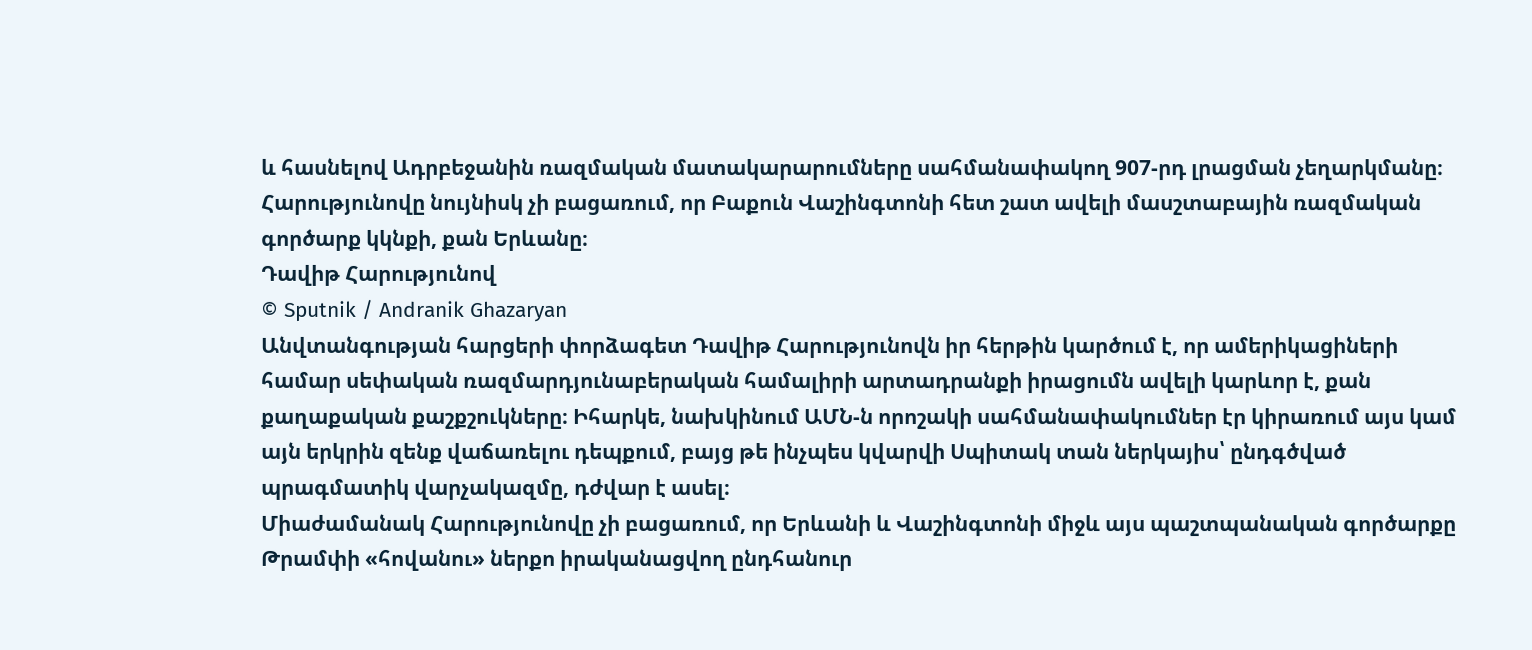և հասնելով Ադրբեջանին ռազմական մատակարարումները սահմանափակող 907-րդ լրացման չեղարկմանը։ Հարությունովը նույնիսկ չի բացառում, որ Բաքուն Վաշինգտոնի հետ շատ ավելի մասշտաբային ռազմական գործարք կկնքի, քան Երևանը։
Դավիթ Հարությունով
© Sputnik / Andranik Ghazaryan
Անվտանգության հարցերի փորձագետ Դավիթ Հարությունովն իր հերթին կարծում է, որ ամերիկացիների համար սեփական ռազմարդյունաբերական համալիրի արտադրանքի իրացումն ավելի կարևոր է, քան քաղաքական քաշքշուկները։ Իհարկե, նախկինում ԱՄՆ-ն որոշակի սահմանափակումներ էր կիրառում այս կամ այն երկրին զենք վաճառելու դեպքում, բայց թե ինչպես կվարվի Սպիտակ տան ներկայիս՝ ընդգծված պրագմատիկ վարչակազմը, դժվար է ասել։
Միաժամանակ Հարությունովը չի բացառում, որ Երևանի և Վաշինգտոնի միջև այս պաշտպանական գործարքը Թրամփի «հովանու» ներքո իրականացվող ընդհանուր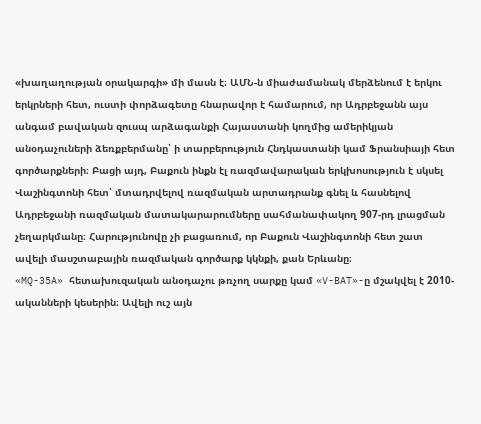«խաղաղության օրակարգի» մի մասն է։ ԱՄՆ-ն միաժամանակ մերձենում է երկու երկրների հետ, ուստի փորձագետը հնարավոր է համարում, որ Ադրբեջանն այս անգամ բավական զուսպ արձագանքի Հայաստանի կողմից ամերիկյան անօդաչուների ձեռքբերմանը՝ ի տարբերություն Հնդկաստանի կամ Ֆրանսիայի հետ գործարքների։ Բացի այդ, Բաքուն ինքն էլ ռազմավարական երկխոսություն է սկսել Վաշինգտոնի հետ՝ մտադրվելով ռազմական արտադրանք գնել և հասնելով Ադրբեջանի ռազմական մատակարարումները սահմանափակող 907-րդ լրացման չեղարկմանը։ Հարությունովը չի բացառում, որ Բաքուն Վաշինգտոնի հետ շատ ավելի մասշտաբային ռազմական գործարք կկնքի, քան Երևանը։
«MQ-35A» հետախուզական անօդաչու թռչող սարքը կամ «V-BAT»-ը մշակվել է 2010-ականների կեսերին։ Ավելի ուշ այն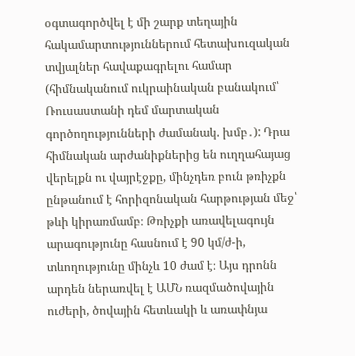օգտագործվել է մի շարք տեղային հակամարտություններում հետախուզական տվյալներ հավաքագրելու համար (հիմնականում ուկրաինական բանակում՝ Ռուսաստանի դեմ մարտական գործողությունների ժամանակ. խմբ․): Դրա հիմնական արժանիքներից են ուղղահայաց վերելքն ու վայրէջքը, մինչդեռ բուն թռիչքն ընթանում է հորիզոնական հարթության մեջ՝ թևի կիրառմամբ։ Թռիչքի առավելագույն արագությունը հասնում է 90 կմ/ժ-ի, տևողությունը մինչև 10 ժամ է։ Այս դրոնն արդեն ներառվել է ԱՄՆ ռազմածովային ուժերի, ծովային հետևակի և առափնյա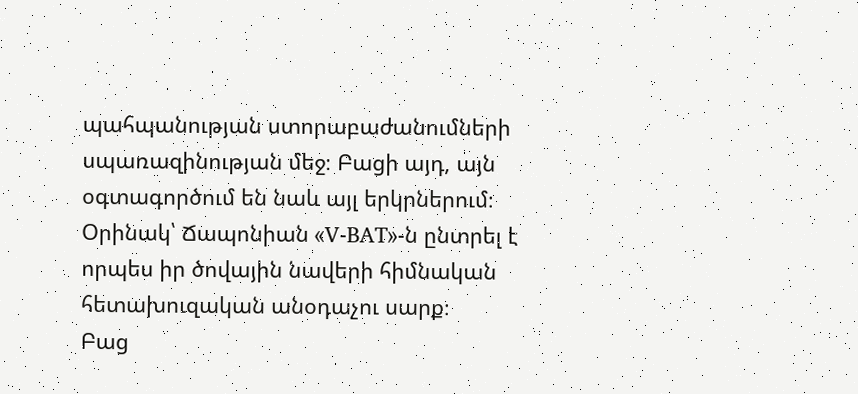պահպանության ստորաբաժանումների սպառազինության մեջ։ Բացի այդ, այն օգտագործում են նաև այլ երկրներում։ Օրինակ՝ Ճապոնիան «V-BAT»-ն ընտրել է որպես իր ծովային նավերի հիմնական հետախուզական անօդաչու սարք։
Բաց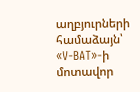աղբյուրների համաձայն՝ «V-BAT»-ի մոտավոր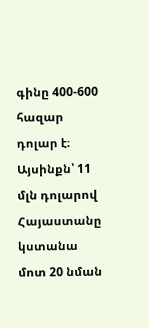գինը 400-600 հազար դոլար է։ Այսինքն՝ 11 մլն դոլարով Հայաստանը կստանա մոտ 20 նման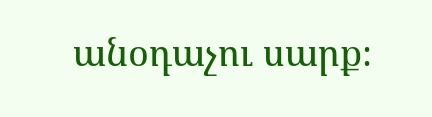անօդաչու սարք։